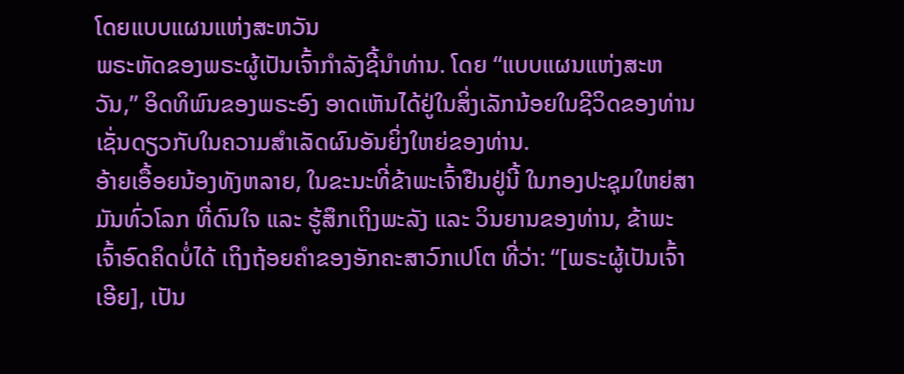ໂດຍແບບແຜນແຫ່ງສະຫວັນ
ພຣະຫັດຂອງພຣະຜູ້ເປັນເຈົ້າກຳລັງຊີ້ນຳທ່ານ. ໂດຍ “ແບບແຜນແຫ່ງສະຫວັນ,” ອິດທິພົນຂອງພຣະອົງ ອາດເຫັນໄດ້ຢູ່ໃນສິ່ງເລັກນ້ອຍໃນຊີວິດຂອງທ່ານ ເຊັ່ນດຽວກັບໃນຄວາມສຳເລັດຜົນອັນຍິ່ງໃຫຍ່ຂອງທ່ານ.
ອ້າຍເອື້ອຍນ້ອງທັງຫລາຍ, ໃນຂະນະທີ່ຂ້າພະເຈົ້າຢືນຢູ່ນີ້ ໃນກອງປະຊຸມໃຫຍ່ສາມັນທົ່ວໂລກ ທີ່ດົນໃຈ ແລະ ຮູ້ສຶກເຖິງພະລັງ ແລະ ວິນຍານຂອງທ່ານ, ຂ້າພະເຈົ້າອົດຄິດບໍ່ໄດ້ ເຖິງຖ້ອຍຄຳຂອງອັກຄະສາວົກເປໂຕ ທີ່ວ່າ: “[ພຣະຜູ້ເປັນເຈົ້າເອີຍ], ເປັນ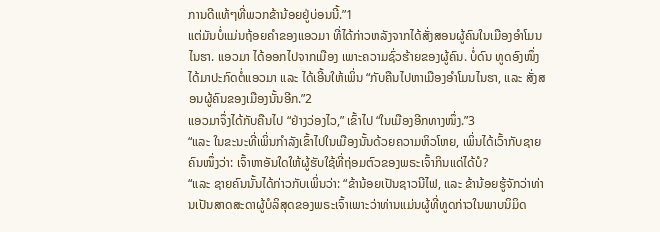ການດີແທ້ໆທີ່ພວກຂ້ານ້ອຍຢູ່ບ່ອນນີ້.”1
ແຕ່ມັນບໍ່ແມ່ນຖ້ອຍຄຳຂອງແອວມາ ທີ່ໄດ້ກ່າວຫລັງຈາກໄດ້ສັ່ງສອນຜູ້ຄົນໃນເມືອງອຳໂມນໄນຮາ. ແອວມາ ໄດ້ອອກໄປຈາກເມືອງ ເພາະຄວາມຊົ່ວຮ້າຍຂອງຜູ້ຄົນ. ບໍ່ດົນ ທູດອົງໜຶ່ງໄດ້ມາປະກົດຕໍ່ແອວມາ ແລະ ໄດ້ເອີ້ນໃຫ້ເພິ່ນ “ກັບຄືນໄປຫາເມືອງອຳໂມນໄນຮາ, ແລະ ສັ່ງສອນຜູ້ຄົນຂອງເມືອງນັ້ນອີກ.”2
ແອວມາຈຶ່ງໄດ້ກັບຄືນໄປ “ຢ່າງວ່ອງໄວ,” ເຂົ້າໄປ “ໃນເມືອງອີກທາງໜຶ່ງ.”3
“ແລະ ໃນຂະນະທີ່ເພິ່ນກຳລັງເຂົ້າໄປໃນເມືອງນັ້ນດ້ວຍຄວາມຫິວໂຫຍ, ເພິ່ນໄດ້ເວົ້າກັບຊາຍຄົນໜຶ່ງວ່າ: ເຈົ້າຫາອັນໃດໃຫ້ຜູ້ຮັບໃຊ້ທີ່ຖ່ອມຕົວຂອງພຣະເຈົ້າກິນແດ່ໄດ້ບໍ?
“ແລະ ຊາຍຄົນນັ້ນໄດ້ກ່າວກັບເພິ່ນວ່າ: “ຂ້ານ້ອຍເປັນຊາວນີໄຟ, ແລະ ຂ້ານ້ອຍຮູ້ຈັກວ່າທ່ານເປັນສາດສະດາຜູ້ບໍລິສຸດຂອງພຣະເຈົ້າເພາະວ່າທ່ານແມ່ນຜູ້ທີ່ທູດກ່າວໃນພາບນິມິດ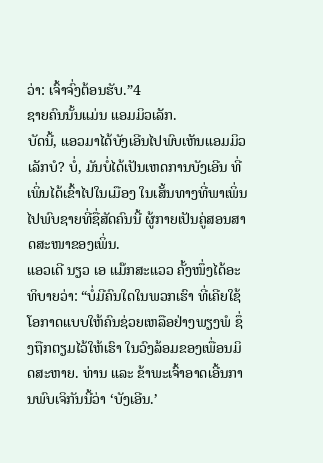ວ່າ: ເຈົ້າຈົ່ງຕ້ອນຮັບ.”4
ຊາຍຄົນນັ້ນແມ່ນ ແອມມິວເລັກ.
ບັດນີ້, ແອວມາໄດ້ບັງເອີນໄປພົບເຫັນແອມມິວເລັກບໍ? ບໍ່, ມັນບໍ່ໄດ້ເປັນເຫດການບັງເອີນ ທີ່ເພິ່ນໄດ້ເຂົ້າໄປໃນເມືອງ ໃນເສັ້ນທາງທີ່ພາເພິ່ນໄປພົບຊາຍທີ່ຊື່ສັດຄົນນີ້ ຜູ້ກາຍເປັນຄູ່ສອນສາດສະໜາຂອງເພິ່ນ.
ແອວເດີ ນຽວ ເອ ແມ໊ກສະແວວ ຄັ້ງໜຶ່ງໄດ້ອະທິບາຍວ່າ: “ບໍ່ມີຄົນໃດໃນພວກເຮົາ ທີ່ເຄີຍໃຊ້ໂອກາດແບບໃຫ້ຄົນຊ່ວຍເຫລືອຢ່າງພຽງພໍ ຊຶ່ງຖືກຕຽມໄວ້ໃຫ້ເຮົາ ໃນວົງລ້ອມຂອງເພື່ອນມິດສະຫາຍ. ທ່ານ ແລະ ຂ້າພະເຈົ້າອາດເອີ້ນການພົບເຈິກັນນີ້ວ່າ ‘ບັງເອີນ.’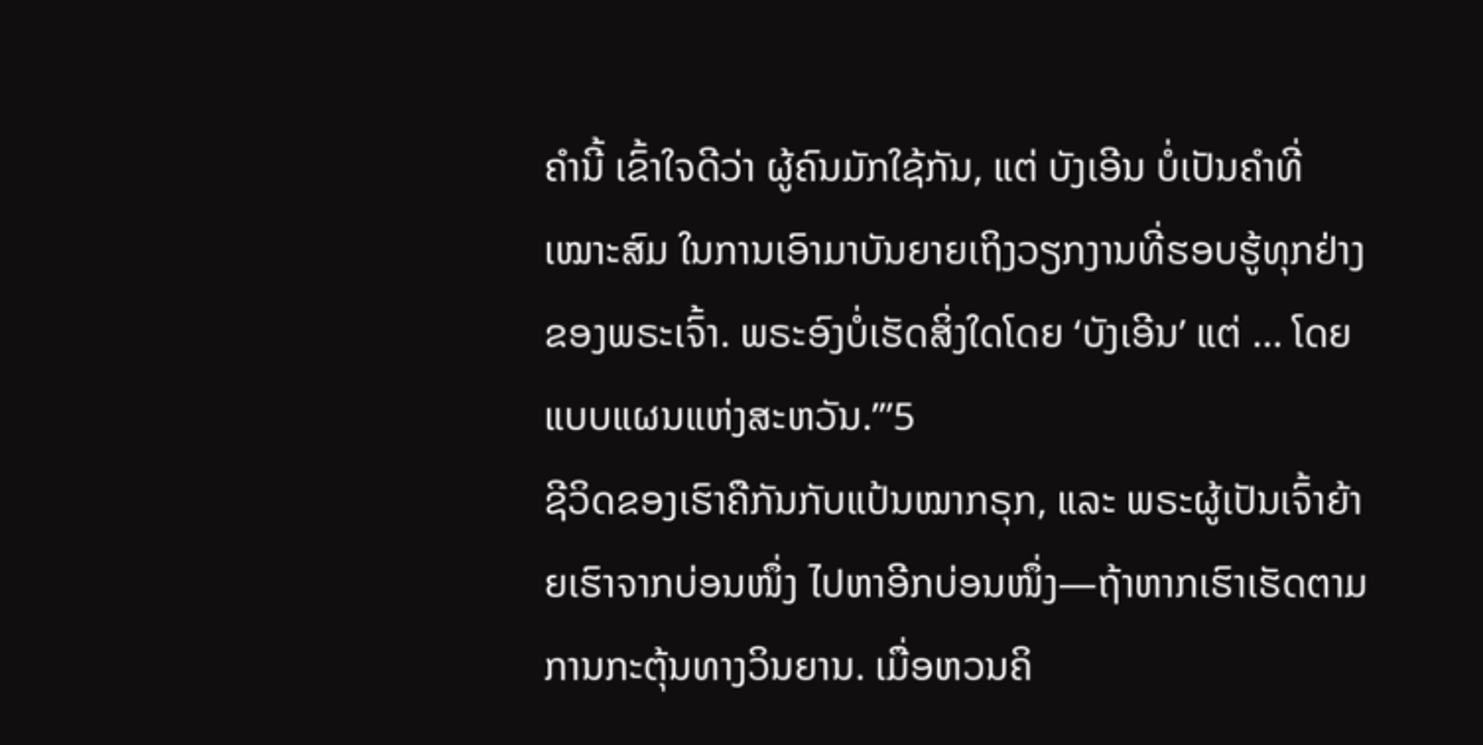ຄຳນີ້ ເຂົ້າໃຈດີວ່າ ຜູ້ຄົນມັກໃຊ້ກັນ, ແຕ່ ບັງເອີນ ບໍ່ເປັນຄຳທີ່ເໝາະສົມ ໃນການເອົາມາບັນຍາຍເຖິງວຽກງານທີ່ຮອບຮູ້ທຸກຢ່າງຂອງພຣະເຈົ້າ. ພຣະອົງບໍ່ເຮັດສິ່ງໃດໂດຍ ‘ບັງເອີນ’ ແຕ່ … ໂດຍແບບແຜນແຫ່ງສະຫວັນ.’”5
ຊີວິດຂອງເຮົາຄືກັນກັບແປ້ນໝາກຣຸກ, ແລະ ພຣະຜູ້ເປັນເຈົ້າຍ້າຍເຮົາຈາກບ່ອນໜຶ່ງ ໄປຫາອີກບ່ອນໜຶ່ງ—ຖ້າຫາກເຮົາເຮັດຕາມການກະຕຸ້ນທາງວິນຍານ. ເມື່ອຫວນຄິ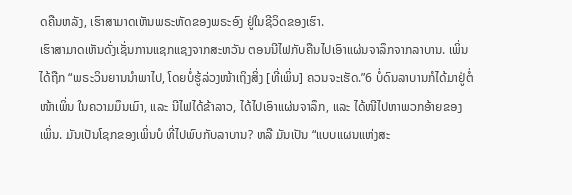ດຄືນຫລັງ, ເຮົາສາມາດເຫັນພຣະຫັດຂອງພຣະອົງ ຢູ່ໃນຊີວິດຂອງເຮົາ.
ເຮົາສາມາດເຫັນດັ່ງເຊັ່ນການແຊກແຊງຈາກສະຫວັນ ຕອນນີໄຟກັບຄືນໄປເອົາແຜ່ນຈາລຶກຈາກລາບານ. ເພິ່ນ ໄດ້ຖືກ “ພຣະວິນຍານນຳພາໄປ, ໂດຍບໍ່ຮູ້ລ່ວງໜ້າເຖິງສິ່ງ [ທີ່ເພິ່ນ] ຄວນຈະເຮັດ.”6 ບໍ່ດົນລາບານກໍໄດ້ມາຢູ່ຕໍ່ໜ້າເພິ່ນ ໃນຄວາມມຶນເມົາ, ແລະ ນີໄຟໄດ້ຂ້າລາວ, ໄດ້ໄປເອົາແຜ່ນຈາລຶກ, ແລະ ໄດ້ໜີໄປຫາພວກອ້າຍຂອງເພິ່ນ. ມັນເປັນໂຊກຂອງເພິ່ນບໍ ທີ່ໄປພົບກັບລາບານ? ຫລື ມັນເປັນ “ແບບແຜນແຫ່ງສະ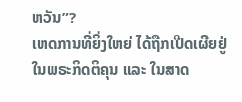ຫວັນ”?
ເຫດການທີ່ຍິ່ງໃຫຍ່ ໄດ້ຖືກເປີດເຜີຍຢູ່ໃນພຣະກິດຕິຄຸນ ແລະ ໃນສາດ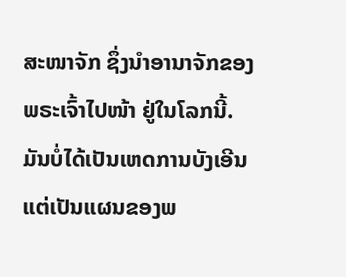ສະໜາຈັກ ຊຶ່ງນຳອານາຈັກຂອງພຣະເຈົ້າໄປໜ້າ ຢູ່ໃນໂລກນີ້. ມັນບໍ່ໄດ້ເປັນເຫດການບັງເອີນ ແຕ່ເປັນແຜນຂອງພ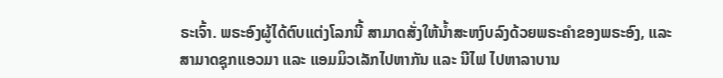ຣະເຈົ້າ. ພຣະອົງຜູ້ໄດ້ຕົບແຕ່ງໂລກນີ້ ສາມາດສັ່ງໃຫ້ນ້ຳສະຫງົບລົງດ້ວຍພຣະຄຳຂອງພຣະອົງ, ແລະ ສາມາດຊຸກແອວມາ ແລະ ແອມມິວເລັກໄປຫາກັນ ແລະ ນີໄຟ ໄປຫາລາບານ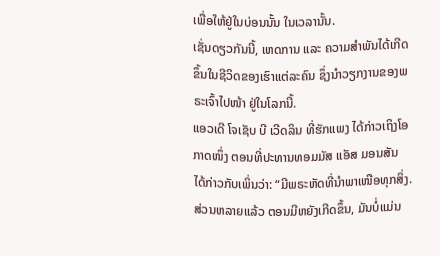ເພື່ອໃຫ້ຢູ່ໃນບ່ອນນັ້ນ ໃນເວລານັ້ນ.
ເຊັ່ນດຽວກັນນີ້, ເຫດການ ແລະ ຄວາມສຳພັນໄດ້ເກີດຂຶ້ນໃນຊີວິດຂອງເຮົາແຕ່ລະຄົນ ຊຶ່ງນຳວຽກງານຂອງພຣະເຈົ້າໄປໜ້າ ຢູ່ໃນໂລກນີ້.
ແອວເດີ ໂຈເຊັບ ບີ ເວີດລິນ ທີ່ຮັກແພງ ໄດ້ກ່າວເຖິງໂອກາດໜຶ່ງ ຕອນທີ່ປະທານທອມມັສ ແອັສ ມອນສັນ ໄດ້ກ່າວກັບເພິ່ນວ່າ: “ມີພຣະຫັດທີ່ນຳພາເໜືອທຸກສິ່ງ. ສ່ວນຫລາຍແລ້ວ ຕອນມີຫຍັງເກີດຂຶ້ນ, ມັນບໍ່ແມ່ນ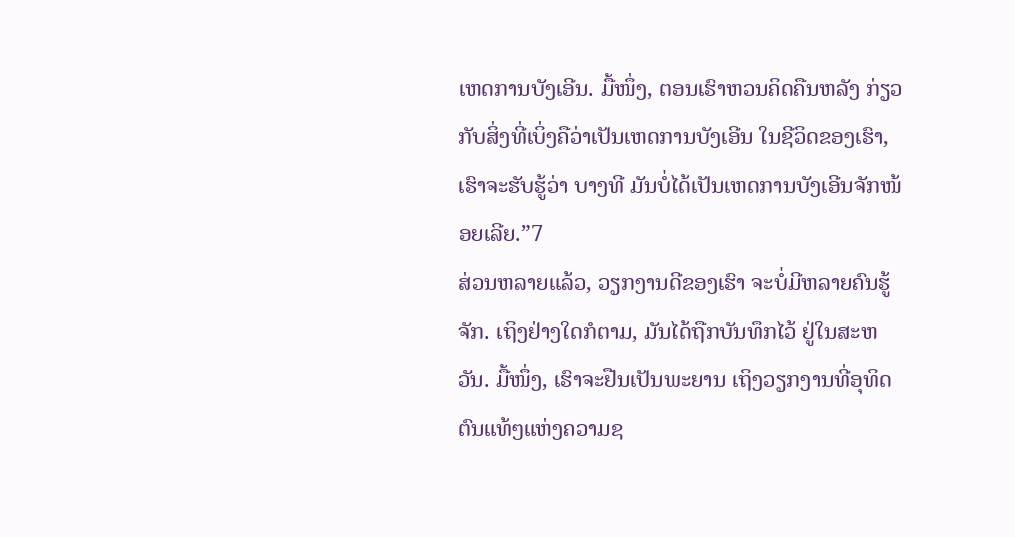ເຫດການບັງເອີນ. ມື້ໜຶ່ງ, ຕອນເຮົາຫວນຄິດຄືນຫລັງ ກ່ຽວກັບສິ່ງທີ່ເບິ່ງຄືວ່າເປັນເຫດການບັງເອີນ ໃນຊີວິດຂອງເຮົາ, ເຮົາຈະຮັບຮູ້ວ່າ ບາງທີ ມັນບໍ່ໄດ້ເປັນເຫດການບັງເອີນຈັກໜ້ອຍເລີຍ.”7
ສ່ວນຫລາຍແລ້ວ, ວຽກງານດີຂອງເຮົາ ຈະບໍ່ມີຫລາຍຄົນຮູ້ຈັກ. ເຖິງຢ່າງໃດກໍຕາມ, ມັນໄດ້ຖືກບັນທຶກໄວ້ ຢູ່ໃນສະຫວັນ. ມື້ໜຶ່ງ, ເຮົາຈະຢືນເປັນພະຍານ ເຖິງວຽກງານທີ່ອຸທິດຕົນແທ້ໆແຫ່ງຄວາມຊ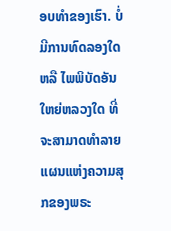ອບທຳຂອງເຮົາ. ບໍ່ມີການທົດລອງໃດ ຫລື ໄພພິບັດອັນໃຫຍ່ຫລວງໃດ ທີ່ຈະສາມາດທຳລາຍແຜນແຫ່ງຄວາມສຸກຂອງພຣະ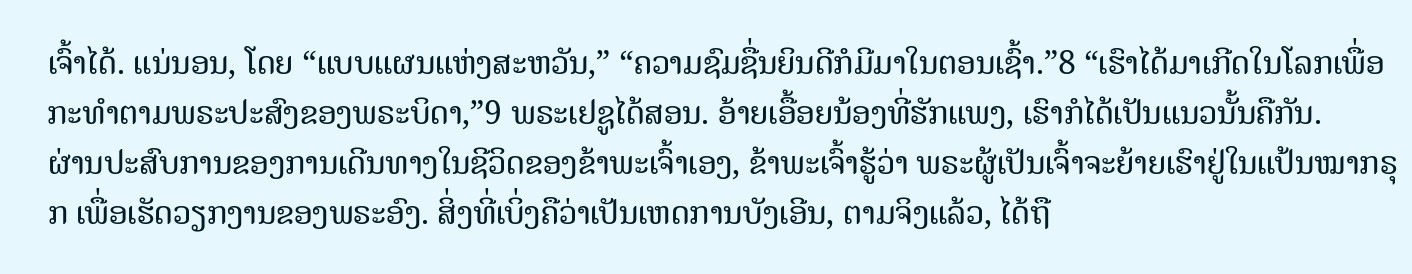ເຈົ້າໄດ້. ແນ່ນອນ, ໂດຍ “ແບບແຜນແຫ່ງສະຫວັນ,” “ຄວາມຊົມຊື່ນຍິນດີກໍມີມາໃນຕອນເຊົ້າ.”8 “ເຮົາໄດ້ມາເກີດໃນໂລກເພື່ອກະທຳຕາມພຣະປະສົງຂອງພຣະບິດາ,”9 ພຣະເຢຊູໄດ້ສອນ. ອ້າຍເອື້ອຍນ້ອງທີ່ຮັກແພງ, ເຮົາກໍໄດ້ເປັນແນວນັ້ນຄືກັນ.
ຜ່ານປະສົບການຂອງການເດີນທາງໃນຊີວິດຂອງຂ້າພະເຈົ້າເອງ, ຂ້າພະເຈົ້າຮູ້ວ່າ ພຣະຜູ້ເປັນເຈົ້າຈະຍ້າຍເຮົາຢູ່ໃນແປ້ນໝາກຣຸກ ເພື່ອເຮັດວຽກງານຂອງພຣະອົງ. ສິ່ງທີ່ເບິ່ງຄືວ່າເປັນເຫດການບັງເອີນ, ຕາມຈິງແລ້ວ, ໄດ້ຖື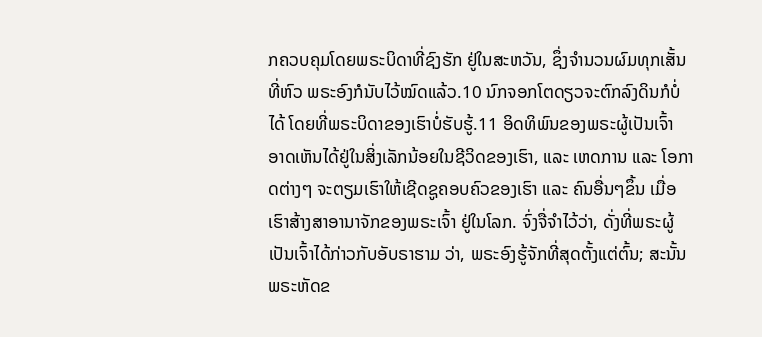ກຄວບຄຸມໂດຍພຣະບິດາທີ່ຊົງຮັກ ຢູ່ໃນສະຫວັນ, ຊຶ່ງຈຳນວນຜົມທຸກເສັ້ນທີ່ຫົວ ພຣະອົງກໍນັບໄວ້ໝົດແລ້ວ.10 ນົກຈອກໂຕດຽວຈະຕົກລົງດິນກໍບໍ່ໄດ້ ໂດຍທີ່ພຣະບິດາຂອງເຮົາບໍ່ຮັບຮູ້.11 ອິດທິພົນຂອງພຣະຜູ້ເປັນເຈົ້າ ອາດເຫັນໄດ້ຢູ່ໃນສິ່ງເລັກນ້ອຍໃນຊີວິດຂອງເຮົາ, ແລະ ເຫດການ ແລະ ໂອກາດຕ່າງໆ ຈະຕຽມເຮົາໃຫ້ເຊີດຊູຄອບຄົວຂອງເຮົາ ແລະ ຄົນອື່ນໆຂຶ້ນ ເມື່ອເຮົາສ້າງສາອານາຈັກຂອງພຣະເຈົ້າ ຢູ່ໃນໂລກ. ຈົ່ງຈື່ຈຳໄວ້ວ່າ, ດັ່ງທີ່ພຣະຜູ້ເປັນເຈົ້າໄດ້ກ່າວກັບອັບຣາຮາມ ວ່າ, ພຣະອົງຮູ້ຈັກທີ່ສຸດຕັ້ງແຕ່ຕົ້ນ; ສະນັ້ນພຣະຫັດຂ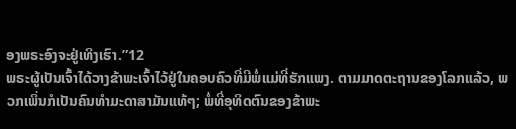ອງພຣະອົງຈະຢູ່ເທິງເຮົາ.”12
ພຣະຜູ້ເປັນເຈົ້າໄດ້ວາງຂ້າພະເຈົ້າໄວ້ຢູ່ໃນຄອບຄົວທີ່ມີພໍ່ແມ່ທີ່ຮັກແພງ. ຕາມມາດຕະຖານຂອງໂລກແລ້ວ, ພວກເພິ່ນກໍເປັນຄົນທຳມະດາສາມັນແທ້ໆ; ພໍ່ທີ່ອຸທິດຕົນຂອງຂ້າພະ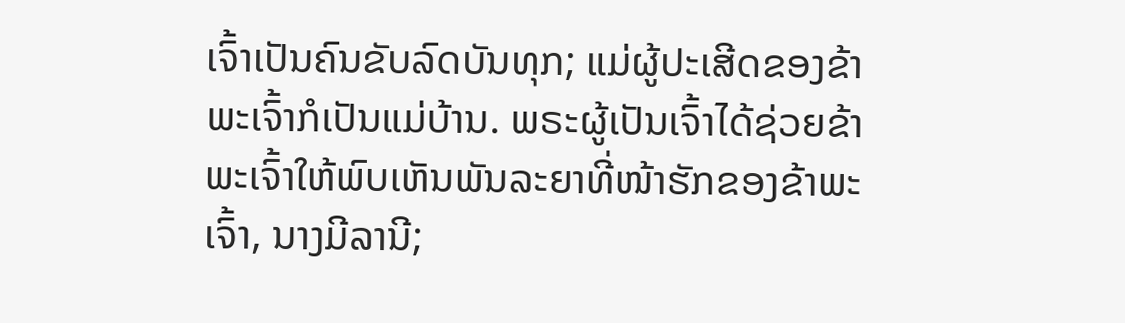ເຈົ້າເປັນຄົນຂັບລົດບັນທຸກ; ແມ່ຜູ້ປະເສີດຂອງຂ້າພະເຈົ້າກໍເປັນແມ່ບ້ານ. ພຣະຜູ້ເປັນເຈົ້າໄດ້ຊ່ວຍຂ້າພະເຈົ້າໃຫ້ພົບເຫັນພັນລະຍາທີ່ໜ້າຮັກຂອງຂ້າພະເຈົ້າ, ນາງມີລານີ;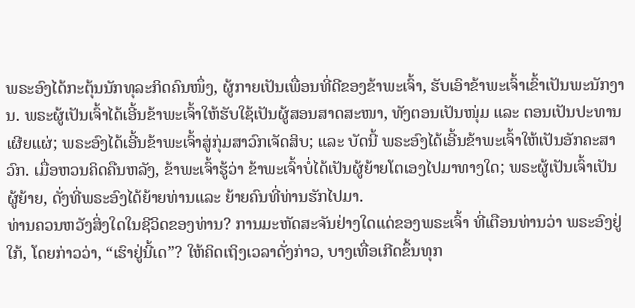ພຣະອົງໄດ້ກະຕຸ້ນນັກທຸລະກິດຄົນໜຶ່ງ, ຜູ້ກາຍເປັນເພື່ອນທີ່ດີຂອງຂ້າພະເຈົ້າ, ຮັບເອົາຂ້າພະເຈົ້າເຂົ້າເປັນພະນັກງານ. ພຣະຜູ້ເປັນເຈົ້າໄດ້ເອີ້ນຂ້າພະເຈົ້າໃຫ້ຮັບໃຊ້ເປັນຜູ້ສອນສາດສະໜາ, ທັງຕອນເປັນໜຸ່ມ ແລະ ຕອນເປັນປະທານເຜີຍແຜ່; ພຣະອົງໄດ້ເອີ້ນຂ້າພະເຈົ້າສູ່ກຸ່ມສາວົກເຈັດສິບ; ແລະ ບັດນີ້ ພຣະອົງໄດ້ເອີ້ນຂ້າພະເຈົ້າໃຫ້ເປັນອັກຄະສາວົກ. ເມື່ອຫວນຄິດຄືນຫລັງ, ຂ້າພະເຈົ້າຮູ້ວ່າ ຂ້າພະເຈົ້າບໍ່ໄດ້ເປັນຜູ້ຍ້າຍໂຕເອງໄປມາທາງໃດ; ພຣະຜູ້ເປັນເຈົ້າເປັນຜູ້ຍ້າຍ, ດັ່ງທີ່ພຣະອົງໄດ້ຍ້າຍທ່ານແລະ ຍ້າຍຄົນທີ່ທ່ານຮັກໄປມາ.
ທ່ານຄວນຫວັງສິ່ງໃດໃນຊີວິດຂອງທ່ານ? ການມະຫັດສະຈັນຢ່າງໃດແດ່ຂອງພຣະເຈົ້າ ທີ່ເຕືອນທ່ານວ່າ ພຣະອົງຢູ່ໃກ້, ໂດຍກ່າວວ່າ, “ເຮົາຢູ່ນີ້ເດ”? ໃຫ້ຄິດເຖິງເວລາດັ່ງກ່າວ, ບາງເທື່ອເກີດຂຶ້ນທຸກ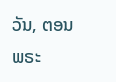ວັນ, ຕອນພຣະ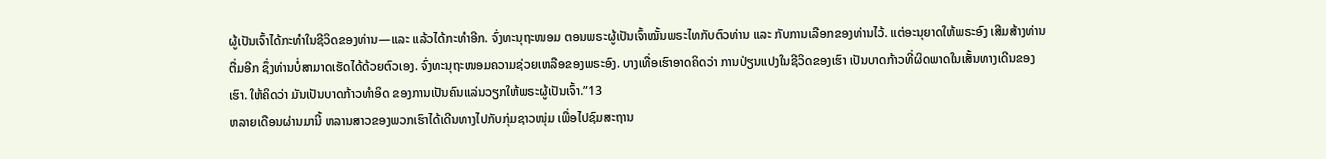ຜູ້ເປັນເຈົ້າໄດ້ກະທຳໃນຊີວິດຂອງທ່ານ—ແລະ ແລ້ວໄດ້ກະທຳອີກ. ຈົ່ງທະນຸຖະໜອມ ຕອນພຣະຜູ້ເປັນເຈົ້າໝັ້ນພຣະໄທກັບຕົວທ່ານ ແລະ ກັບການເລືອກຂອງທ່ານໄວ້. ແຕ່ອະນຸຍາດໃຫ້ພຣະອົງ ເສີມສ້າງທ່ານຕື່ມອີກ ຊຶ່ງທ່ານບໍ່ສາມາດເຮັດໄດ້ດ້ວຍຕົວເອງ. ຈົ່ງທະນຸຖະໜອມຄວາມຊ່ວຍເຫລືອຂອງພຣະອົງ. ບາງເທື່ອເຮົາອາດຄິດວ່າ ການປ່ຽນແປງໃນຊີວິດຂອງເຮົາ ເປັນບາດກ້າວທີ່ຜິດພາດໃນເສັ້ນທາງເດີນຂອງເຮົາ. ໃຫ້ຄິດວ່າ ມັນເປັນບາດກ້າວທຳອິດ ຂອງການເປັນຄົນແລ່ນວຽກໃຫ້ພຣະຜູ້ເປັນເຈົ້າ.”13
ຫລາຍເດືອນຜ່ານມານີ້ ຫລານສາວຂອງພວກເຮົາໄດ້ເດີນທາງໄປກັບກຸ່ມຊາວໜຸ່ມ ເພື່ອໄປຊົມສະຖານ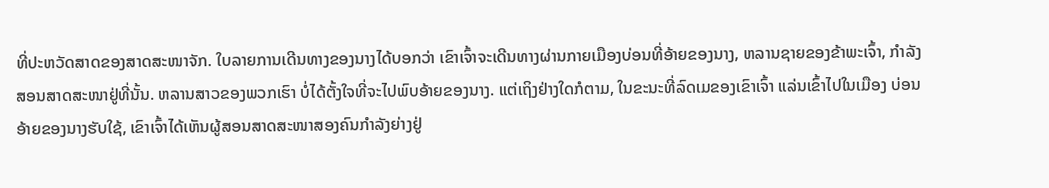ທີ່ປະຫວັດສາດຂອງສາດສະໜາຈັກ. ໃບລາຍການເດີນທາງຂອງນາງໄດ້ບອກວ່າ ເຂົາເຈົ້າຈະເດີນທາງຜ່ານກາຍເມືອງບ່ອນທີ່ອ້າຍຂອງນາງ, ຫລານຊາຍຂອງຂ້າພະເຈົ້າ, ກຳລັງສອນສາດສະໜາຢູ່ທີ່ນັ້ນ. ຫລານສາວຂອງພວກເຮົາ ບໍ່ໄດ້ຕັ້ງໃຈທີ່ຈະໄປພົບອ້າຍຂອງນາງ. ແຕ່ເຖິງຢ່າງໃດກໍຕາມ, ໃນຂະນະທີ່ລົດເມຂອງເຂົາເຈົ້າ ແລ່ນເຂົ້າໄປໃນເມືອງ ບ່ອນອ້າຍຂອງນາງຮັບໃຊ້, ເຂົາເຈົ້າໄດ້ເຫັນຜູ້ສອນສາດສະໜາສອງຄົນກຳລັງຍ່າງຢູ່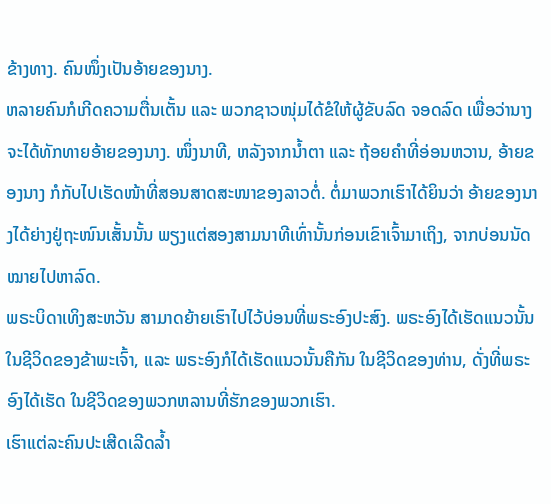ຂ້າງທາງ. ຄົນໜຶ່ງເປັນອ້າຍຂອງນາງ.
ຫລາຍຄົນກໍເກີດຄວາມຕື່ນເຕັ້ນ ແລະ ພວກຊາວໜຸ່ມໄດ້ຂໍໃຫ້ຜູ້ຂັບລົດ ຈອດລົດ ເພື່ອວ່ານາງຈະໄດ້ທັກທາຍອ້າຍຂອງນາງ. ໜຶ່ງນາທີ, ຫລັງຈາກນ້ຳຕາ ແລະ ຖ້ອຍຄຳທີ່ອ່ອນຫວານ, ອ້າຍຂອງນາງ ກໍກັບໄປເຮັດໜ້າທີ່ສອນສາດສະໜາຂອງລາວຕໍ່. ຕໍ່ມາພວກເຮົາໄດ້ຍິນວ່າ ອ້າຍຂອງນາງໄດ້ຍ່າງຢູ່ຖະໜົນເສັ້ນນັ້ນ ພຽງແຕ່ສອງສາມນາທີເທົ່ານັ້ນກ່ອນເຂົາເຈົ້າມາເຖິງ, ຈາກບ່ອນນັດໝາຍໄປຫາລົດ.
ພຣະບິດາເທິງສະຫວັນ ສາມາດຍ້າຍເຮົາໄປໄວ້ບ່ອນທີ່ພຣະອົງປະສົງ. ພຣະອົງໄດ້ເຮັດແນວນັ້ນ ໃນຊີວິດຂອງຂ້າພະເຈົ້າ, ແລະ ພຣະອົງກໍໄດ້ເຮັດແນວນັ້ນຄືກັນ ໃນຊີວິດຂອງທ່ານ, ດັ່ງທີ່ພຣະອົງໄດ້ເຮັດ ໃນຊີວິດຂອງພວກຫລານທີ່ຮັກຂອງພວກເຮົາ.
ເຮົາແຕ່ລະຄົນປະເສີດເລີດລ້ຳ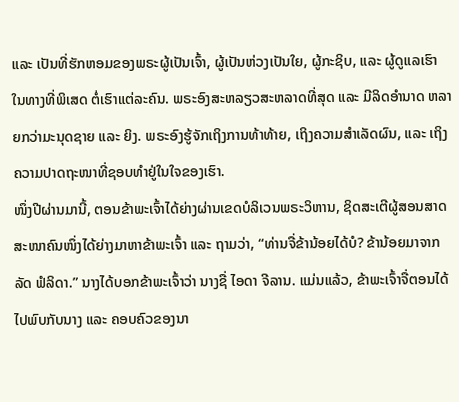ແລະ ເປັນທີ່ຮັກຫອມຂອງພຣະຜູ້ເປັນເຈົ້າ, ຜູ້ເປັນຫ່ວງເປັນໃຍ, ຜູ້ກະຊິບ, ແລະ ຜູ້ດູແລເຮົາ ໃນທາງທີ່ພິເສດ ຕໍ່ເຮົາແຕ່ລະຄົນ. ພຣະອົງສະຫລຽວສະຫລາດທີ່ສຸດ ແລະ ມີລິດອຳນາດ ຫລາຍກວ່າມະນຸດຊາຍ ແລະ ຍິງ. ພຣະອົງຮູ້ຈັກເຖິງການທ້າທ້າຍ, ເຖິງຄວາມສຳເລັດຜົນ, ແລະ ເຖິງຄວາມປາດຖະໜາທີ່ຊອບທຳຢູ່ໃນໃຈຂອງເຮົາ.
ໜຶ່ງປີຜ່ານມານີ້, ຕອນຂ້າພະເຈົ້າໄດ້ຍ່າງຜ່ານເຂດບໍລິເວນພຣະວິຫານ, ຊິດສະເຕີຜູ້ສອນສາດສະໜາຄົນໜຶ່ງໄດ້ຍ່າງມາຫາຂ້າພະເຈົ້າ ແລະ ຖາມວ່າ, “ທ່ານຈື່ຂ້ານ້ອຍໄດ້ບໍ? ຂ້ານ້ອຍມາຈາກລັດ ຟໍລິດາ.” ນາງໄດ້ບອກຂ້າພະເຈົ້າວ່າ ນາງຊື່ ໄອດາ ຈີລານ. ແມ່ນແລ້ວ, ຂ້າພະເຈົ້າຈື່ຕອນໄດ້ໄປພົບກັບນາງ ແລະ ຄອບຄົວຂອງນາ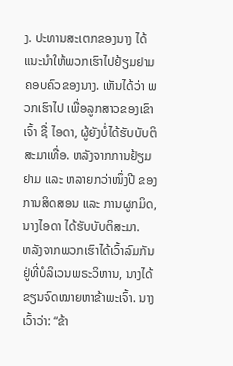ງ. ປະທານສະເຕກຂອງນາງ ໄດ້ແນະນຳໃຫ້ພວກເຮົາໄປຢ້ຽມຢາມຄອບຄົວຂອງນາງ. ເຫັນໄດ້ວ່າ ພວກເຮົາໄປ ເພື່ອລູກສາວຂອງເຂົາເຈົ້າ ຊື່ ໄອດາ, ຜູ້ຍັງບໍ່ໄດ້ຮັບບັບຕິສະມາເທື່ອ. ຫລັງຈາກການຢ້ຽມຢາມ ແລະ ຫລາຍກວ່າໜຶ່ງປີ ຂອງການສິດສອນ ແລະ ການຜູກມິດ, ນາງໄອດາ ໄດ້ຮັບບັບຕິສະມາ.
ຫລັງຈາກພວກເຮົາໄດ້ເວົ້າລົມກັນຢູ່ທີ່ບໍລິເວນພຣະວິຫານ, ນາງໄດ້ຂຽນຈົດໝາຍຫາຂ້າພະເຈົ້າ. ນາງເວົ້າວ່າ: “ຂ້າ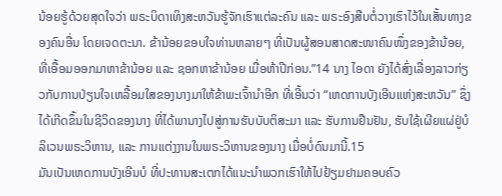ນ້ອຍຮູ້ດ້ວຍສຸດໃຈວ່າ ພຣະບິດາເທິງສະຫວັນຮູ້ຈັກເຮົາແຕ່ລະຄົນ ແລະ ພຣະອົງສືບຕໍ່ວາງເຮົາໄວ້ໃນເສັ້ນທາງຂອງຄົນອື່ນ ໂດຍເຈດຕະນາ. ຂ້ານ້ອຍຂອບໃຈທ່ານຫລາຍໆ ທີ່ເປັນຜູ້ສອນສາດສະໜາຄົນໜຶ່ງຂອງຂ້ານ້ອຍ, ທີ່ເອື້ອມອອກມາຫາຂ້ານ້ອຍ ແລະ ຊອກຫາຂ້ານ້ອຍ ເມື່ອຫ້າປີກ່ອນ.”14 ນາງ ໄອດາ ຍັງໄດ້ສົ່ງເລື່ອງລາວກ່ຽວກັບການປ່ຽນໃຈເຫລື້ອມໃສຂອງນາງມາໃຫ້ຂ້າພະເຈົ້ານຳອີກ ທີ່ເອີ້ນວ່າ “ເຫດການບັງເອີນແຫ່ງສະຫວັນ” ຊຶ່ງໄດ້ເກີດຂຶ້ນໃນຊີວິດຂອງນາງ ທີ່ໄດ້ພານາງໄປສູ່ການຮັບບັບຕິສະມາ ແລະ ຮັບການຢືນຢັນ, ຮັບໃຊ້ເຜີຍແຜ່ຢູ່ບໍລິເວນພຣະວິຫານ, ແລະ ການແຕ່ງງານໃນພຣະວິຫານຂອງນາງ ເມື່ອບໍ່ດົນມານີ້.15
ມັນເປັນເຫດການບັງເອີນບໍ ທີ່ປະທານສະເຕກໄດ້ແນະນຳພວກເຮົາໃຫ້ໄປຢ້ຽມຢາມຄອບຄົວ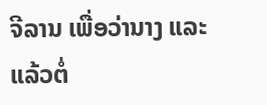ຈີລານ ເພື່ອວ່ານາງ ແລະ ແລ້ວຕໍ່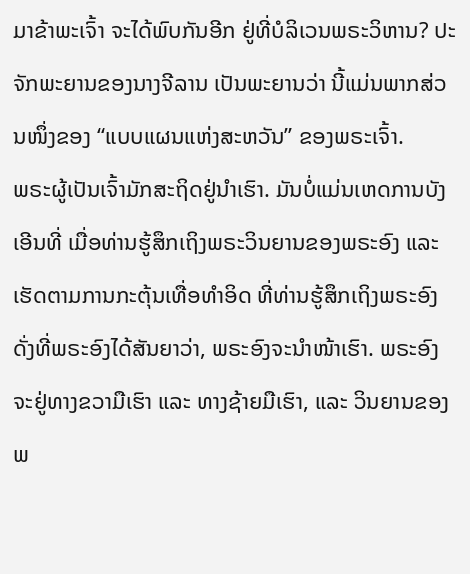ມາຂ້າພະເຈົ້າ ຈະໄດ້ພົບກັນອີກ ຢູ່ທີ່ບໍລິເວນພຣະວິຫານ? ປະຈັກພະຍານຂອງນາງຈີລານ ເປັນພະຍານວ່າ ນີ້ແມ່ນພາກສ່ວນໜຶ່ງຂອງ “ແບບແຜນແຫ່ງສະຫວັນ” ຂອງພຣະເຈົ້າ.
ພຣະຜູ້ເປັນເຈົ້າມັກສະຖິດຢູ່ນຳເຮົາ. ມັນບໍ່ແມ່ນເຫດການບັງເອີນທີ່ ເມື່ອທ່ານຮູ້ສຶກເຖິງພຣະວິນຍານຂອງພຣະອົງ ແລະ ເຮັດຕາມການກະຕຸ້ນເທື່ອທຳອິດ ທີ່ທ່ານຮູ້ສຶກເຖິງພຣະອົງ ດັ່ງທີ່ພຣະອົງໄດ້ສັນຍາວ່າ, ພຣະອົງຈະນຳໜ້າເຮົາ. ພຣະອົງຈະຢູ່ທາງຂວາມືເຮົາ ແລະ ທາງຊ້າຍມືເຮົາ, ແລະ ວິນຍານຂອງພ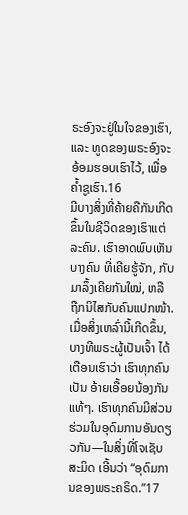ຣະອົງຈະຢູ່ໃນໃຈຂອງເຮົາ, ແລະ ທູດຂອງພຣະອົງຈະອ້ອມຮອບເຮົາໄວ້, ເພື່ອຄ້ຳຊູເຮົາ.16
ມີບາງສິ່ງທີ່ຄ້າຍຄືກັນເກີດຂຶ້ນໃນຊີວິດຂອງເຮົາແຕ່ລະຄົນ. ເຮົາອາດພົບເຫັນບາງຄົນ ທີ່ເຄີຍຮູ້ຈັກ, ກັບມາລຶ້ງເຄີຍກັນໃໝ່, ຫລື ຖືກນິໄສກັບຄົນແປກໜ້າ. ເມື່ອສິ່ງເຫລົ່ານີ້ເກີດຂຶ້ນ, ບາງທີພຣະຜູ້ເປັນເຈົ້າ ໄດ້ເຕືອນເຮົາວ່າ ເຮົາທຸກຄົນເປັນ ອ້າຍເອື້ອຍນ້ອງກັນແທ້ໆ. ເຮົາທຸກຄົນມີສ່ວນຮ່ວມໃນອຸດົມການອັນດຽວກັນ—ໃນສິ່ງທີ່ໂຈເຊັບ ສະມິດ ເອີ້ນວ່າ “ອຸດົມການຂອງພຣະຄຣິດ.”17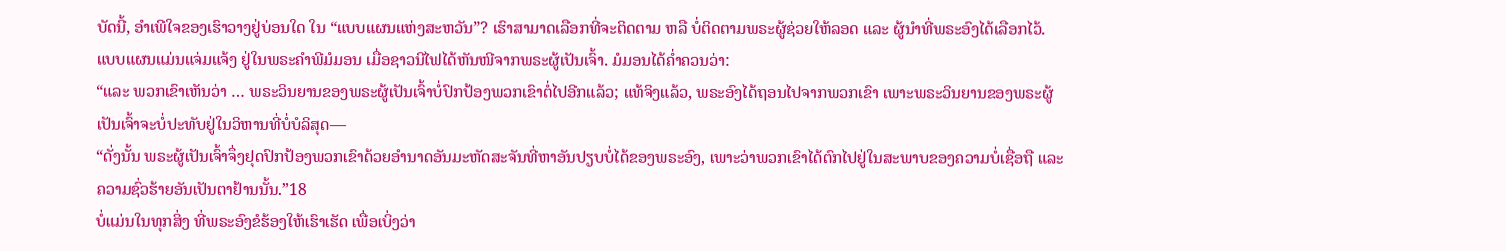ບັດນີ້, ອຳເພີໃຈຂອງເຮົາວາງຢູ່ບ່ອນໃດ ໃນ “ແບບແຜນແຫ່ງສະຫວັນ”? ເຮົາສາມາດເລືອກທີ່ຈະຕິດຕາມ ຫລື ບໍ່ຕິດຕາມພຣະຜູ້ຊ່ວຍໃຫ້ລອດ ແລະ ຜູ້ນຳທີ່ພຣະອົງໄດ້ເລືອກໄວ້. ແບບແຜນແມ່ນແຈ່ມແຈ້ງ ຢູ່ໃນພຣະຄຳພີມໍມອນ ເມື່ອຊາວນີໄຟໄດ້ຫັນໜີຈາກພຣະຜູ້ເປັນເຈົ້າ. ມໍມອນໄດ້ຄ່ຳຄວນວ່າ:
“ແລະ ພວກເຂົາເຫັນວ່າ … ພຣະວິນຍານຂອງພຣະຜູ້ເປັນເຈົ້າບໍ່ປົກປ້ອງພວກເຂົາຕໍ່ໄປອີກແລ້ວ; ແທ້ຈິງແລ້ວ, ພຣະອົງໄດ້ຖອນໄປຈາກພວກເຂົາ ເພາະພຣະວິນຍານຂອງພຣະຜູ້ເປັນເຈົ້າຈະບໍ່ປະທັບຢູ່ໃນວິຫານທີ່ບໍ່ບໍລິສຸດ—
“ດັ່ງນັ້ນ ພຣະຜູ້ເປັນເຈົ້າຈຶ່ງຢຸດປົກປ້ອງພວກເຂົາດ້ວຍອຳນາດອັນມະຫັດສະຈັນທີ່ຫາອັນປຽບບໍ່ໄດ້ຂອງພຣະອົງ, ເພາະວ່າພວກເຂົາໄດ້ຕົກໄປຢູ່ໃນສະພາບຂອງຄວາມບໍ່ເຊື່ອຖື ແລະ ຄວາມຊົ່ວຮ້າຍອັນເປັນຕາຢ້ານນັ້ນ.”18
ບໍ່ແມ່ນໃນທຸກສິ່ງ ທີ່ພຣະອົງຂໍຮ້ອງໃຫ້ເຮົາເຮັດ ເພື່ອເບິ່ງວ່າ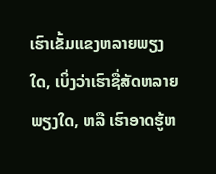ເຮົາເຂັ້ມແຂງຫລາຍພຽງໃດ, ເບິ່ງວ່າເຮົາຊື່ສັດຫລາຍພຽງໃດ, ຫລື ເຮົາອາດຮູ້ຫ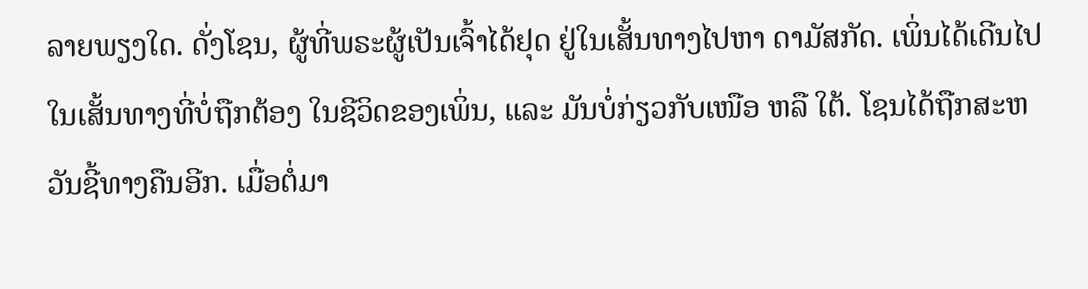ລາຍພຽງໃດ. ດັ່ງໂຊນ, ຜູ້ທີ່ພຣະຜູ້ເປັນເຈົ້າໄດ້ຢຸດ ຢູ່ໃນເສັ້ນທາງໄປຫາ ດາມັສກັດ. ເພິ່ນໄດ້ເດີນໄປໃນເສັ້ນທາງທີ່ບໍ່ຖືກຕ້ອງ ໃນຊີວິດຂອງເພິ່ນ, ແລະ ມັນບໍ່ກ່ຽວກັບເໜືອ ຫລື ໃຕ້. ໂຊນໄດ້ຖືກສະຫວັນຊີ້ທາງຄືນອີກ. ເມື່ອຕໍ່ມາ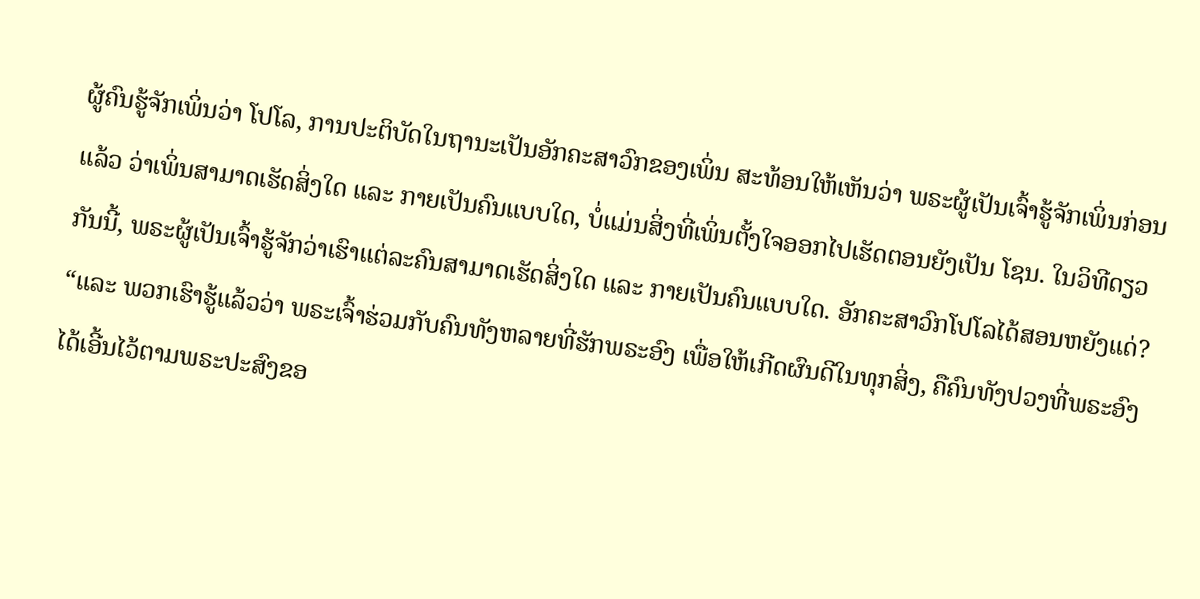ຜູ້ຄົນຮູ້ຈັກເພິ່ນວ່າ ໂປໂລ, ການປະຕິບັດໃນຖານະເປັນອັກຄະສາວົກຂອງເພິ່ນ ສະທ້ອນໃຫ້ເຫັນວ່າ ພຣະຜູ້ເປັນເຈົ້າຮູ້ຈັກເພິ່ນກ່ອນແລ້ວ ວ່າເພິ່ນສາມາດເຮັດສິ່ງໃດ ແລະ ກາຍເປັນຄົນແບບໃດ, ບໍ່ແມ່ນສິ່ງທີ່ເພິ່ນຕັ້ງໃຈອອກໄປເຮັດຕອນຍັງເປັນ ໂຊນ. ໃນວິທີດຽວກັນນີ້, ພຣະຜູ້ເປັນເຈົ້າຮູ້ຈັກວ່າເຮົາແຕ່ລະຄົນສາມາດເຮັດສິ່ງໃດ ແລະ ກາຍເປັນຄົນແບບໃດ. ອັກຄະສາວົກໂປໂລໄດ້ສອນຫຍັງແດ່? “ແລະ ພວກເຮົາຮູ້ແລ້ວວ່າ ພຣະເຈົ້າຮ່ວມກັບຄົນທັງຫລາຍທີ່ຮັກພຣະອົງ ເພື່ອໃຫ້ເກີດຜົນດີໃນທຸກສິ່ງ, ຄືຄົນທັງປວງທີ່ພຣະອົງໄດ້ເອີ້ນໄວ້ຕາມພຣະປະສົງຂອ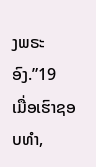ງພຣະອົງ.”19
ເມື່ອເຮົາຊອບທຳ,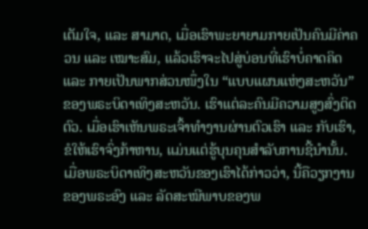ເຕັມໃຈ, ແລະ ສາມາດ, ເມື່ອເຮົາພະຍາຍາມກາຍເປັນຄົນມີຄ່າຄວນ ແລະ ເໝາະສົມ, ແລ້ວເຮົາຈະໄປສູ່ບ່ອນທີ່ເຮົາບໍ່ຄາດຄິດ ແລະ ກາຍເປັນພາກສ່ວນໜຶ່ງໃນ “ແບບແຜນແຫ່ງສະຫວັນ” ຂອງພຣະບິດາເທິງສະຫວັນ. ເຮົາແຕ່ລະຄົນມີຄວາມສູງສົ່ງຕິດຕົວ. ເມື່ອເຮົາເຫັນພຣະເຈົ້າທຳງານຜ່ານຕົວເຮົາ ແລະ ກັບເຮົາ, ຂໍໃຫ້ເຮົາຈົ່ງກ້າຫານ, ແມ່ນແຕ່ຮູ້ບຸນຄຸນສຳລັບການຊີ້ນຳນັ້ນ. ເມື່ອພຣະບິດາເທິງສະຫວັນຂອງເຮົາໄດ້ກ່າວວ່າ, ນີ້ຄືວຽກງານຂອງພຣະອົງ ແລະ ລັດສະໝີພາບຂອງພ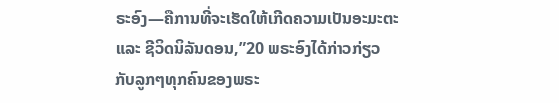ຣະອົງ—ຄືການທີ່ຈະເຮັດໃຫ້ເກີດຄວາມເປັນອະມະຕະ ແລະ ຊີວິດນິລັນດອນ,”20 ພຣະອົງໄດ້ກ່າວກ່ຽວກັບລູກໆທຸກຄົນຂອງພຣະ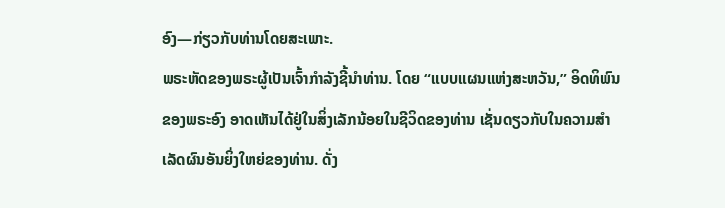ອົງ—ກ່ຽວກັບທ່ານໂດຍສະເພາະ.
ພຣະຫັດຂອງພຣະຜູ້ເປັນເຈົ້າກຳລັງຊີ້ນຳທ່ານ. ໂດຍ “ແບບແຜນແຫ່ງສະຫວັນ,” ອິດທິພົນຂອງພຣະອົງ ອາດເຫັນໄດ້ຢູ່ໃນສິ່ງເລັກນ້ອຍໃນຊີວິດຂອງທ່ານ ເຊັ່ນດຽວກັບໃນຄວາມສຳເລັດຜົນອັນຍິ່ງໃຫຍ່ຂອງທ່ານ. ດັ່ງ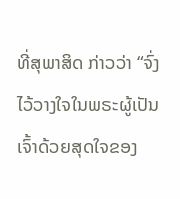ທີ່ສຸພາສິດ ກ່າວວ່າ “ຈົ່ງໄວ້ວາງໃຈໃນພຣະຜູ້ເປັນເຈົ້າດ້ວຍສຸດໃຈຂອງ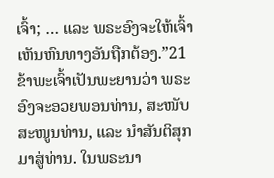ເຈົ້າ; … ແລະ ພຣະອົງຈະໃຫ້ເຈົ້າເຫັນຫົນທາງອັນຖືກຕ້ອງ.”21 ຂ້າພະເຈົ້າເປັນພະຍານວ່າ ພຣະອົງຈະອວຍພອນທ່ານ, ສະໜັບສະໜູນທ່ານ, ແລະ ນຳສັນຕິສຸກມາສູ່ທ່ານ. ໃນພຣະນາ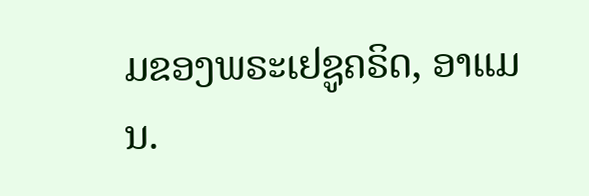ມຂອງພຣະເຢຊູຄຣິດ, ອາແມນ.